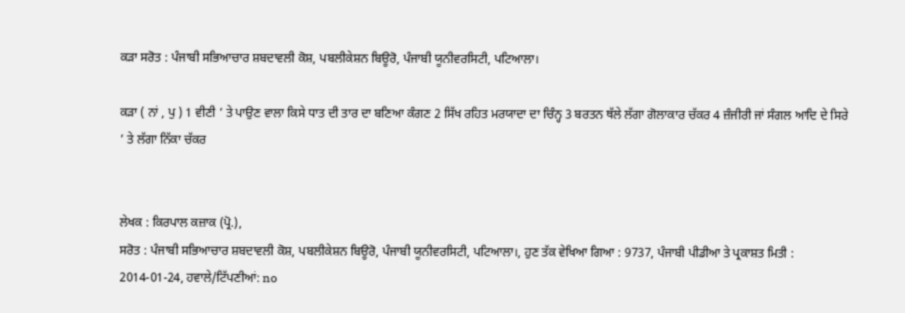ਕੜਾ ਸਰੋਤ : ਪੰਜਾਬੀ ਸਭਿਆਚਾਰ ਸ਼ਬਦਾਵਲੀ ਕੋਸ਼, ਪਬਲੀਕੇਸ਼ਨ ਬਿਊਰੋ, ਪੰਜਾਬੀ ਯੂਨੀਵਰਸਿਟੀ, ਪਟਿਆਲਾ।

ਕੜਾ ( ਨਾਂ , ਪੁ ) 1 ਵੀਣੀ ’ ਤੇ ਪਾਉਣ ਵਾਲਾ ਕਿਸੇ ਧਾਤ ਦੀ ਤਾਰ ਦਾ ਬਣਿਆ ਕੰਗਣ 2 ਸਿੱਖ ਰਹਿਤ ਮਰਯਾਦਾ ਦਾ ਚਿੰਨ੍ਹ 3 ਬਰਤਨ ਥੱਲੇ ਲੱਗਾ ਗੋਲਾਕਾਰ ਚੱਕਰ 4 ਜ਼ੰਜੀਰੀ ਜਾਂ ਸੰਗਲ ਆਦਿ ਦੇ ਸਿਰੇ ’ ਤੇ ਲੱਗਾ ਨਿੱਕਾ ਚੱਕਰ


ਲੇਖਕ : ਕਿਰਪਾਲ ਕਜ਼ਾਕ (ਪ੍ਰੋ.),
ਸਰੋਤ : ਪੰਜਾਬੀ ਸਭਿਆਚਾਰ ਸ਼ਬਦਾਵਲੀ ਕੋਸ਼, ਪਬਲੀਕੇਸ਼ਨ ਬਿਊਰੋ, ਪੰਜਾਬੀ ਯੂਨੀਵਰਸਿਟੀ, ਪਟਿਆਲਾ।, ਹੁਣ ਤੱਕ ਵੇਖਿਆ ਗਿਆ : 9737, ਪੰਜਾਬੀ ਪੀਡੀਆ ਤੇ ਪ੍ਰਕਾਸ਼ਤ ਮਿਤੀ : 2014-01-24, ਹਵਾਲੇ/ਟਿੱਪਣੀਆਂ: no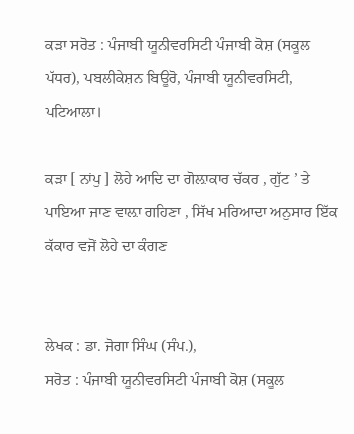ਕੜਾ ਸਰੋਤ : ਪੰਜਾਬੀ ਯੂਨੀਵਰਸਿਟੀ ਪੰਜਾਬੀ ਕੋਸ਼ (ਸਕੂਲ ਪੱਧਰ), ਪਬਲੀਕੇਸ਼ਨ ਬਿਊਰੋ, ਪੰਜਾਬੀ ਯੂਨੀਵਰਸਿਟੀ, ਪਟਿਆਲਾ।

ਕੜਾ [ ਨਾਂਪੁ ] ਲੋਹੇ ਆਦਿ ਦਾ ਗੋਲ਼ਾਕਾਰ ਚੱਕਰ , ਗੁੱਟ ’ ਤੇ ਪਾਇਆ ਜਾਣ ਵਾਲ਼ਾ ਗਹਿਣਾ , ਸਿੱਖ ਮਰਿਆਦਾ ਅਨੁਸਾਰ ਇੱਕ ਕੱਕਾਰ ਵਜੋਂ ਲੋਹੇ ਦਾ ਕੰਗਣ


ਲੇਖਕ : ਡਾ. ਜੋਗਾ ਸਿੰਘ (ਸੰਪ.),
ਸਰੋਤ : ਪੰਜਾਬੀ ਯੂਨੀਵਰਸਿਟੀ ਪੰਜਾਬੀ ਕੋਸ਼ (ਸਕੂਲ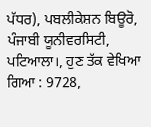ਪੱਧਰ), ਪਬਲੀਕੇਸ਼ਨ ਬਿਊਰੋ, ਪੰਜਾਬੀ ਯੂਨੀਵਰਸਿਟੀ, ਪਟਿਆਲਾ।, ਹੁਣ ਤੱਕ ਵੇਖਿਆ ਗਿਆ : 9728,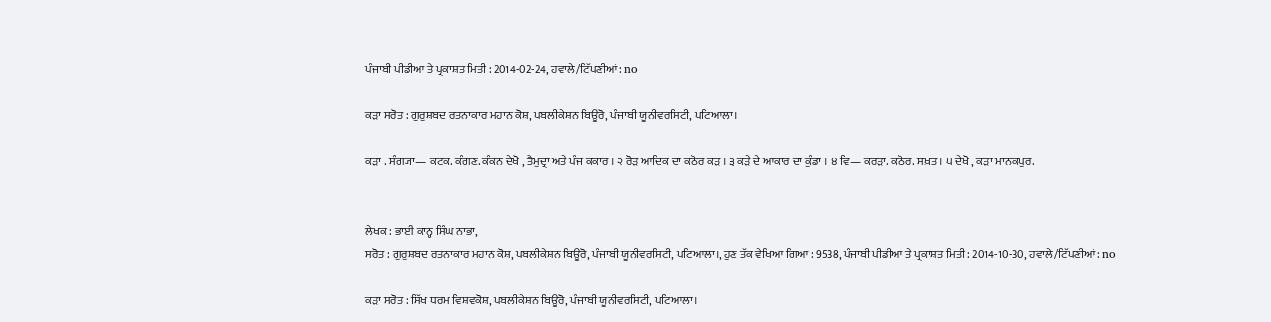ਪੰਜਾਬੀ ਪੀਡੀਆ ਤੇ ਪ੍ਰਕਾਸ਼ਤ ਮਿਤੀ : 2014-02-24, ਹਵਾਲੇ/ਟਿੱਪਣੀਆਂ: no

ਕੜਾ ਸਰੋਤ : ਗੁਰੁਸ਼ਬਦ ਰਤਨਾਕਾਰ ਮਹਾਨ ਕੋਸ਼, ਪਬਲੀਕੇਸ਼ਨ ਬਿਊਰੋ, ਪੰਜਾਬੀ ਯੂਨੀਵਰਸਿਟੀ, ਪਟਿਆਲਾ।

ਕੜਾ . ਸੰਗ੍ਯਾ— ਕਟਕ. ਕੰਗਣ. ਕੰਕਨ ਦੇਖੋ , ਤੈਮੁਦ੍ਰਾ ਅਤੇ ਪੰਜ ਕਕਾਰ । ੨ ਰੋੜ ਆਦਿਕ ਦਾ ਕਠੋਰ ਕੜ । ੩ ਕੜੇ ਦੇ ਆਕਾਰ ਦਾ ਕੁੰਡਾ । ੪ ਵਿ— ਕਰੜਾ. ਕਠੋਰ. ਸਖ਼ਤ । ੫ ਦੇਖੋ , ਕੜਾ ਮਾਨਕਪੁਰ.


ਲੇਖਕ : ਭਾਈ ਕਾਨ੍ਹ ਸਿੰਘ ਨਾਭਾ,
ਸਰੋਤ : ਗੁਰੁਸ਼ਬਦ ਰਤਨਾਕਾਰ ਮਹਾਨ ਕੋਸ਼, ਪਬਲੀਕੇਸ਼ਨ ਬਿਊਰੋ, ਪੰਜਾਬੀ ਯੂਨੀਵਰਸਿਟੀ, ਪਟਿਆਲਾ।, ਹੁਣ ਤੱਕ ਵੇਖਿਆ ਗਿਆ : 9538, ਪੰਜਾਬੀ ਪੀਡੀਆ ਤੇ ਪ੍ਰਕਾਸ਼ਤ ਮਿਤੀ : 2014-10-30, ਹਵਾਲੇ/ਟਿੱਪਣੀਆਂ: no

ਕੜਾ ਸਰੋਤ : ਸਿੱਖ ਧਰਮ ਵਿਸ਼ਵਕੋਸ਼, ਪਬਲੀਕੇਸ਼ਨ ਬਿਊਰੋ, ਪੰਜਾਬੀ ਯੂਨੀਵਰਸਿਟੀ, ਪਟਿਆਲਾ।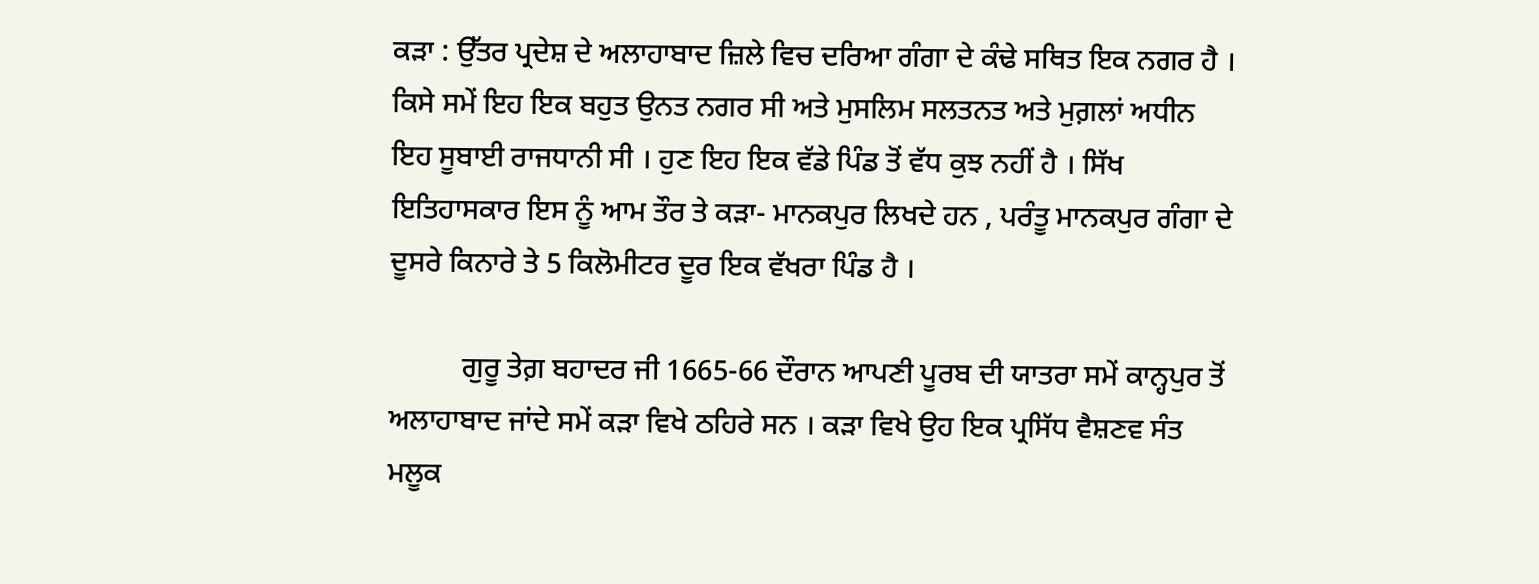ਕੜਾ : ਉੱਤਰ ਪ੍ਰਦੇਸ਼ ਦੇ ਅਲਾਹਾਬਾਦ ਜ਼ਿਲੇ ਵਿਚ ਦਰਿਆ ਗੰਗਾ ਦੇ ਕੰਢੇ ਸਥਿਤ ਇਕ ਨਗਰ ਹੈ । ਕਿਸੇ ਸਮੇਂ ਇਹ ਇਕ ਬਹੁਤ ਉਨਤ ਨਗਰ ਸੀ ਅਤੇ ਮੁਸਲਿਮ ਸਲਤਨਤ ਅਤੇ ਮੁਗ਼ਲਾਂ ਅਧੀਨ ਇਹ ਸੂਬਾਈ ਰਾਜਧਾਨੀ ਸੀ । ਹੁਣ ਇਹ ਇਕ ਵੱਡੇ ਪਿੰਡ ਤੋਂ ਵੱਧ ਕੁਝ ਨਹੀਂ ਹੈ । ਸਿੱਖ ਇਤਿਹਾਸਕਾਰ ਇਸ ਨੂੰ ਆਮ ਤੌਰ ਤੇ ਕੜਾ- ਮਾਨਕਪੁਰ ਲਿਖਦੇ ਹਨ , ਪਰੰਤੂ ਮਾਨਕਪੁਰ ਗੰਗਾ ਦੇ ਦੂਸਰੇ ਕਿਨਾਰੇ ਤੇ 5 ਕਿਲੋਮੀਟਰ ਦੂਰ ਇਕ ਵੱਖਰਾ ਪਿੰਡ ਹੈ ।

          ਗੁਰੂ ਤੇਗ਼ ਬਹਾਦਰ ਜੀ 1665-66 ਦੌਰਾਨ ਆਪਣੀ ਪੂਰਬ ਦੀ ਯਾਤਰਾ ਸਮੇਂ ਕਾਨ੍ਹਪੁਰ ਤੋਂ ਅਲਾਹਾਬਾਦ ਜਾਂਦੇ ਸਮੇਂ ਕੜਾ ਵਿਖੇ ਠਹਿਰੇ ਸਨ । ਕੜਾ ਵਿਖੇ ਉਹ ਇਕ ਪ੍ਰਸਿੱਧ ਵੈਸ਼ਣਵ ਸੰਤ ਮਲੂਕ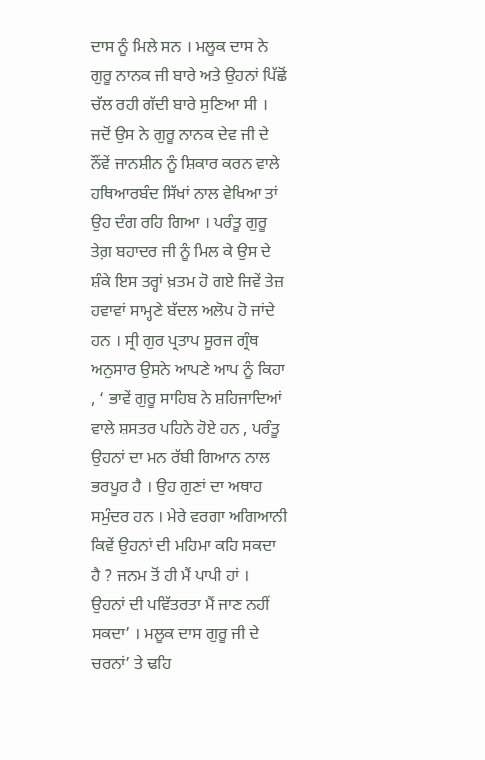ਦਾਸ ਨੂੰ ਮਿਲੇ ਸਨ । ਮਲੂਕ ਦਾਸ ਨੇ ਗੁਰੂ ਨਾਨਕ ਜੀ ਬਾਰੇ ਅਤੇ ਉਹਨਾਂ ਪਿੱਛੋਂ ਚੱਲ ਰਹੀ ਗੱਦੀ ਬਾਰੇ ਸੁਣਿਆ ਸੀ । ਜਦੋਂ ਉਸ ਨੇ ਗੁਰੂ ਨਾਨਕ ਦੇਵ ਜੀ ਦੇ ਨੌਂਵੇਂ ਜਾਨਸ਼ੀਨ ਨੂੰ ਸ਼ਿਕਾਰ ਕਰਨ ਵਾਲੇ ਹਥਿਆਰਬੰਦ ਸਿੱਖਾਂ ਨਾਲ ਵੇਖਿਆ ਤਾਂ ਉਹ ਦੰਗ ਰਹਿ ਗਿਆ । ਪਰੰਤੂ ਗੁਰੂ ਤੇਗ਼ ਬਹਾਦਰ ਜੀ ਨੂੰ ਮਿਲ ਕੇ ਉਸ ਦੇ ਸ਼ੰਕੇ ਇਸ ਤਰ੍ਹਾਂ ਖ਼ਤਮ ਹੋ ਗਏ ਜਿਵੇਂ ਤੇਜ਼ ਹਵਾਵਾਂ ਸਾਮ੍ਹਣੇ ਬੱਦਲ ਅਲੋਪ ਹੋ ਜਾਂਦੇ ਹਨ । ਸ੍ਰੀ ਗੁਰ ਪ੍ਰਤਾਪ ਸੂਰਜ ਗ੍ਰੰਥ ਅਨੁਸਾਰ ਉਸਨੇ ਆਪਣੇ ਆਪ ਨੂੰ ਕਿਹਾ , ‘ ਭਾਵੇਂ ਗੁਰੂ ਸਾਹਿਬ ਨੇ ਸ਼ਹਿਜਾਦਿਆਂ ਵਾਲੇ ਸ਼ਸਤਰ ਪਹਿਨੇ ਹੋਏ ਹਨ , ਪਰੰਤੂ ਉਹਨਾਂ ਦਾ ਮਨ ਰੱਬੀ ਗਿਆਨ ਨਾਲ ਭਰਪੂਰ ਹੈ । ਉਹ ਗੁਣਾਂ ਦਾ ਅਥਾਹ ਸਮੁੰਦਰ ਹਨ । ਮੇਰੇ ਵਰਗਾ ਅਗਿਆਨੀ ਕਿਵੇਂ ਉਹਨਾਂ ਦੀ ਮਹਿਮਾ ਕਹਿ ਸਕਦਾ ਹੈ ? ਜਨਮ ਤੋਂ ਹੀ ਮੈਂ ਪਾਪੀ ਹਾਂ । ਉਹਨਾਂ ਦੀ ਪਵਿੱਤਰਤਾ ਮੈਂ ਜਾਣ ਨਹੀਂ ਸਕਦਾ’ । ਮਲੂਕ ਦਾਸ ਗੁਰੂ ਜੀ ਦੇ ਚਰਨਾਂ’ ਤੇ ਢਹਿ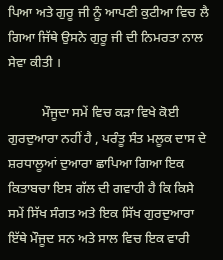ਪਿਆ ਅਤੇ ਗੁਰੂ ਜੀ ਨੂੰ ਆਪਣੀ ਕੁਟੀਆ ਵਿਚ ਲੈ ਗਿਆ ਜਿੱਥੇ ਉਸਨੇ ਗੁਰੂ ਜੀ ਦੀ ਨਿਮਰਤਾ ਨਾਲ ਸੇਵਾ ਕੀਤੀ ।

          ਮੌਜੂਦਾ ਸਮੇਂ ਵਿਚ ਕੜਾ ਵਿਖੇ ਕੋਈ ਗੁਰਦੁਆਰਾ ਨਹੀਂ ਹੈ , ਪਰੰਤੂ ਸੰਤ ਮਲੂਕ ਦਾਸ ਦੇ ਸ਼ਰਧਾਲੂਆਂ ਦੁਆਰਾ ਛਾਪਿਆ ਗਿਆ ਇਕ ਕਿਤਾਬਚਾ ਇਸ ਗੱਲ ਦੀ ਗਵਾਹੀ ਹੈ ਕਿ ਕਿਸੇ ਸਮੇਂ ਸਿੱਖ ਸੰਗਤ ਅਤੇ ਇਕ ਸਿੱਖ ਗੁਰਦੁਆਰਾ ਇੱਥੇ ਮੌਜੂਦ ਸਨ ਅਤੇ ਸਾਲ ਵਿਚ ਇਕ ਵਾਰੀ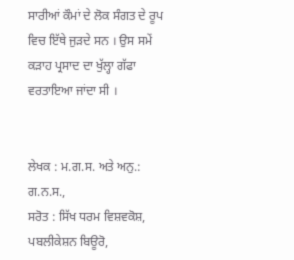ਸਾਰੀਆਂ ਕੌਮਾਂ ਦੇ ਲੋਕ ਸੰਗਤ ਦੇ ਰੂਪ ਵਿਚ ਇੱਥੇ ਜੁੜਦੇ ਸਨ । ਉਸ ਸਮੇਂ ਕੜਾਹ ਪ੍ਰਸਾਦ ਦਾ ਖੁੱਲ੍ਹਾ ਗੱਫਾ ਵਰਤਾਇਆ ਜਾਂਦਾ ਸੀ ।


ਲੇਖਕ : ਮ.ਗ.ਸ. ਅਤੇ ਅਨੁ.: ਗ.ਨ.ਸ.,
ਸਰੋਤ : ਸਿੱਖ ਧਰਮ ਵਿਸ਼ਵਕੋਸ਼, ਪਬਲੀਕੇਸ਼ਨ ਬਿਊਰੋ,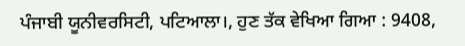ਪੰਜਾਬੀ ਯੂਨੀਵਰਸਿਟੀ, ਪਟਿਆਲਾ।, ਹੁਣ ਤੱਕ ਵੇਖਿਆ ਗਿਆ : 9408,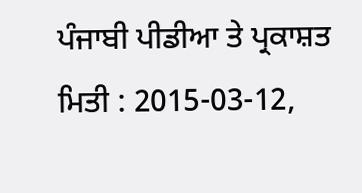ਪੰਜਾਬੀ ਪੀਡੀਆ ਤੇ ਪ੍ਰਕਾਸ਼ਤ ਮਿਤੀ : 2015-03-12,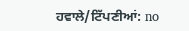ਹਵਾਲੇ/ਟਿੱਪਣੀਆਂ: no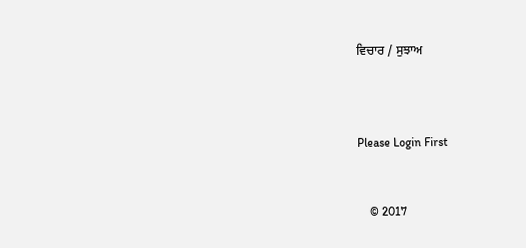ਵਿਚਾਰ / ਸੁਝਾਅ



Please Login First


    © 2017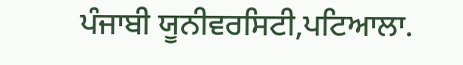ਪੰਜਾਬੀ ਯੂਨੀਵਰਸਿਟੀ,ਪਟਿਆਲਾ.